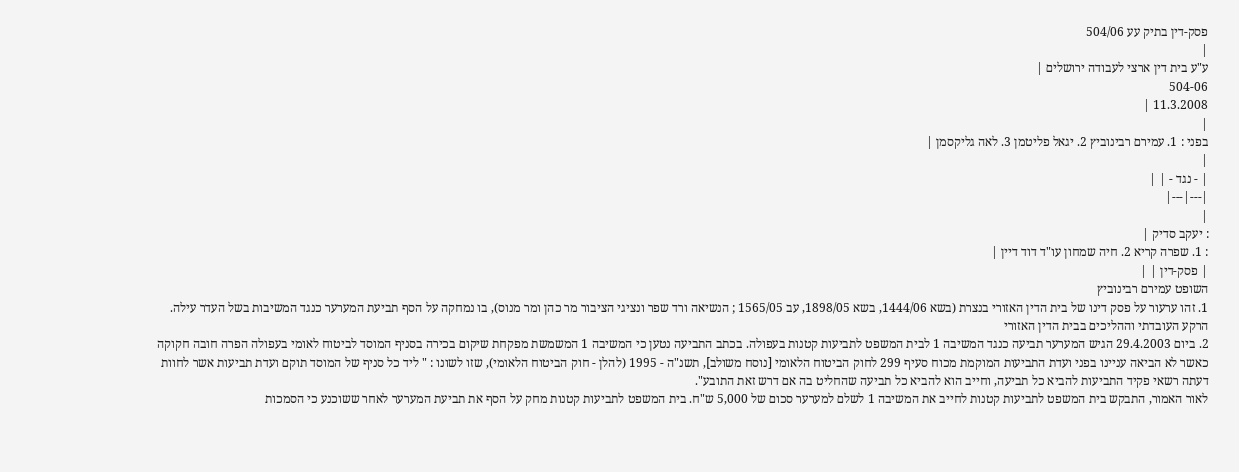פסק-דין בתיק עע 504/06
|
ע"ע בית דין ארצי לעבודה ירושלים |
504-06
11.3.2008 |
|
בפני : 1. עמירם רבינוביץ 2. יגאל פליטמן 3. לאה גליקסמן |
|
| - נגד - | |
|---|---|
|
: יעקב סדיק |
: 1. שפרה קריא 2. חיה שמחון עו"ד דוד דיין |
| פסק-דין | |
השופט עמירם רבינוביץ
1. זהו ערעור על פסק דינו של בית הדין האזורי בנצרת (בשא 1444/06, בשא 1898/05, עב 1565/05 ; הנשיאה ורד שפר ונציגי הציבור מר כהן ומר מנוס), בו נמחקה על הסף תביעת המערער כנגד המשיבות בשל העדר עילה.
הרקע העובדתי וההליכים בבית הדין האזורי
2. ביום 29.4.2003 הגיש המערער תביעה כנגד המשיבה 1 לבית המשפט לתביעות קטנות בעפולה. בכתב התביעה נטען כי המשיבה 1 המשמשת מפקחת שיקום בכירה בסניף המוסד לביטוח לאומי בעפולה הפרה חובה חקוקה כאשר לא הביאה עניינו בפני ועדת התביעות המוקמת מכוח סעיף 299 לחוק הביטוח הלאומי [נוסח משולב], תשנ"ה - 1995 (להלן - חוק הביטוח הלאומי), שזו לשונו : " ליד כל סניף של המוסד תוקם ועדת תביעות אשר לחוות דעתה רשאי פקיד התביעות להביא כל תביעה, וחייב הוא להביא כל תביעה שהחליט בה אם דרש זאת התובע".
לאור האמור, התבקש בית המשפט לתביעות קטנות לחייב את המשיבה 1 לשלם למערער סכום של 5,000 ש"ח. בית המשפט לתביעות קטנות מחק על הסף את תביעת המערער לאחר ששוכנע כי הסמכות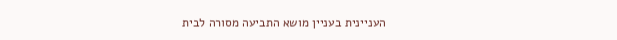העניינית בעניין מושא התביעה מסורה לבית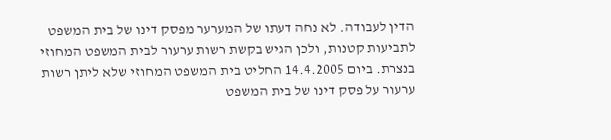הדין לעבודה. לא נחה דעתו של המערער מפסק דינו של בית המשפט לתביעות קטנות, ולכן הגיש בקשת רשות ערעור לבית המשפט המחוזי בנצרת. ביום 14.4.2005 החליט בית המשפט המחוזי שלא ליתן רשות ערעור על פסק דינו של בית המשפט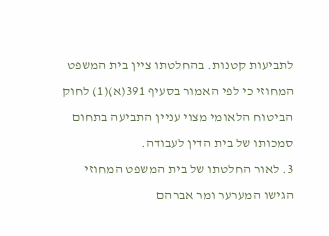לתביעות קטנות. בהחלטתו ציין בית המשפט המחוזי כי לפי האמור בסעיף 391(א)(1) לחוק הביטוח הלאומי מצוי עניין התביעה בתחום סמכותו של בית הדין לעבודה.
3. לאור החלטתו של בית המשפט המחוזי הגישו המערער ומר אברהם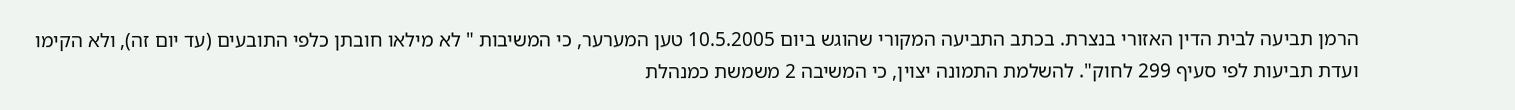הרמן תביעה לבית הדין האזורי בנצרת. בכתב התביעה המקורי שהוגש ביום 10.5.2005 טען המערער, כי המשיבות " לא מילאו חובתן כלפי התובעים (עד יום זה), ולא הקימו ועדת תביעות לפי סעיף 299 לחוק". להשלמת התמונה יצוין, כי המשיבה 2 משמשת כמנהלת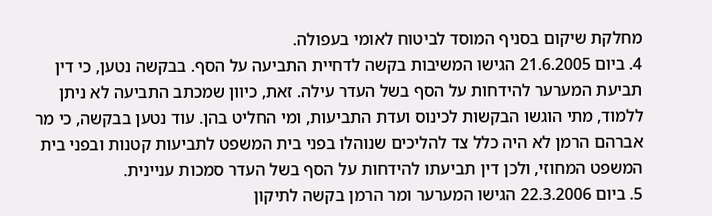מחלקת שיקום בסניף המוסד לביטוח לאומי בעפולה.
4. ביום 21.6.2005 הגישו המשיבות בקשה לדחיית התביעה על הסף. בבקשה נטען, כי דין תביעת המערער להידחות על הסף בשל העדר עילה. זאת, כיוון שמכתב התביעה לא ניתן ללמוד, מתי הוגשו הבקשות לכינוס ועדת התביעות, ומי החליט בהן. עוד נטען בבקשה, כי מר אברהם הרמן לא היה כלל צד להליכים שנוהלו בפני בית המשפט לתביעות קטנות ובפני בית המשפט המחוזי, ולכן דין תביעתו להידחות על הסף בשל העדר סמכות עניינית.
5. ביום 22.3.2006 הגישו המערער ומר הרמן בקשה לתיקון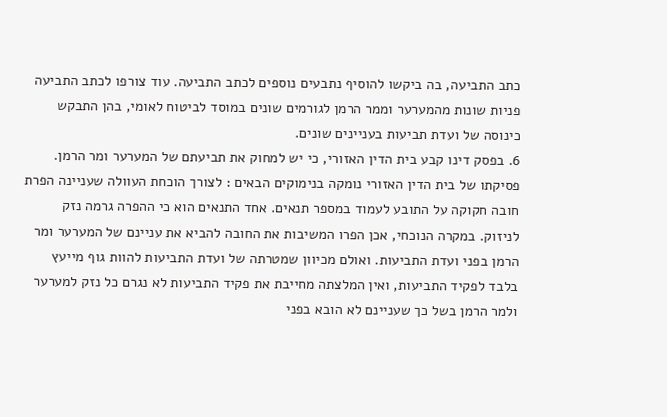כתב התביעה, בה ביקשו להוסיף נתבעים נוספים לכתב התביעה. עוד צורפו לכתב התביעה פניות שונות מהמערער וממר הרמן לגורמים שונים במוסד לביטוח לאומי, בהן התבקש כינוסה של ועדת תביעות בעניינים שונים.
6. בפסק דינו קבע בית הדין האזורי, כי יש למחוק את תביעתם של המערער ומר הרמן. פסיקתו של בית הדין האזורי נומקה בנימוקים הבאים : לצורך הוכחת העוולה שעניינה הפרת חובה חקוקה על התובע לעמוד במספר תנאים. אחד התנאים הוא כי ההפרה גרמה נזק לניזוק. במקרה הנוכחי, אכן הפרו המשיבות את החובה להביא את עניינם של המערער ומר הרמן בפני ועדת התביעות. ואולם מכיוון שמטרתה של ועדת התביעות להוות גוף מייעץ בלבד לפקיד התביעות, ואין המלצתה מחייבת את פקיד התביעות לא נגרם כל נזק למערער ולמר הרמן בשל כך שעניינם לא הובא בפני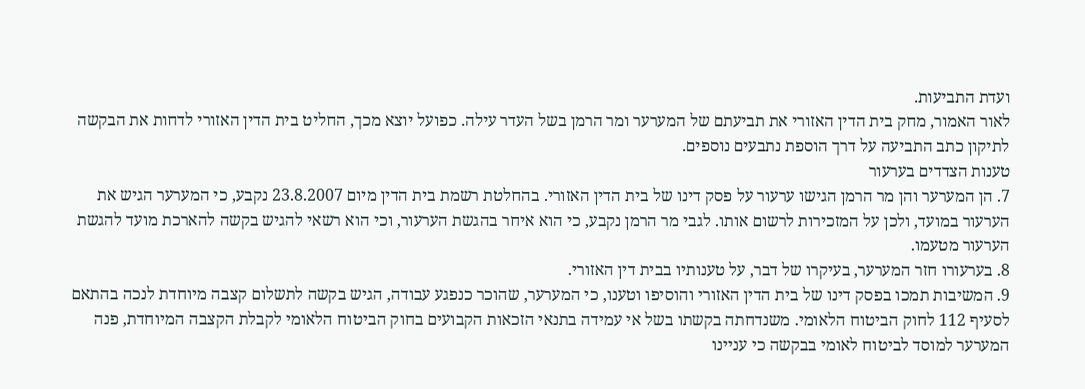ועדת התביעות.
לאור האמור, מחק בית הדין האזורי את תביעתם של המערער ומר הרמן בשל העדר עילה. כפועל יוצא מכך, החליט בית הדין האזורי לדחות את הבקשה לתיקון כתב התביעה על דרך הוספת נתבעים נוספים.
טענות הצדדים בערעור
7. הן המערער והן מר הרמן הגישו ערעור על פסק דינו של בית הדין האזורי. בהחלטת רשמת בית הדין מיום 23.8.2007 נקבע, כי המערער הגיש את הערעור במועד, ולכן על המזכירות לרשום אותו. לגבי מר הרמן נקבע, כי הוא איחר בהגשת הערעור, וכי הוא רשאי להגיש בקשה להארכת מועד להגשת הערעור מטעמו.
8. בערעורו חזר המערער, בעיקרו של דבר, על טענותיו בבית דין האזורי.
9. המשיבות תמכו בפסק דינו של בית הדין האזורי והוסיפו וטענו, כי המערער, שהוכר כנפגע עבודה, הגיש בקשה לתשלום קצבה מיוחדת לנכה בהתאם לסעיף 112 לחוק הביטוח הלאומי. משנדחתה בקשתו בשל אי עמידה בתנאי הזכאות הקבועים בחוק הביטוח הלאומי לקבלת הקצבה המיוחדת, פנה המערער למוסד לביטוח לאומי בבקשה כי עניינו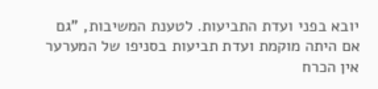יובא בפני ועדת התביעות. לטענת המשיבות, "גם אם היתה מוקמת ועדת תביעות בסניפו של המערער אין הכרח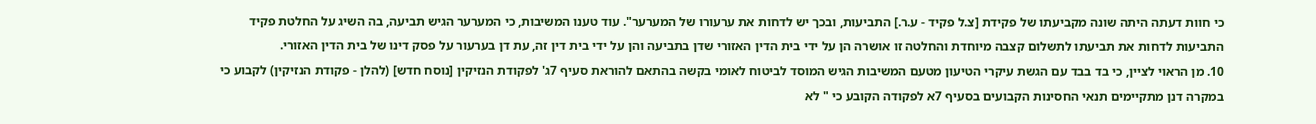כי חוות דעתה היתה שונה מקביעתו של פקידת [צ.ל פקיד - ע.ר.] התביעות, ובכך יש לדחות את ערעורו של המערער". עוד טענו המשיבות, כי המערער הגיש תביעה, בה השיג על החלטת פקיד התביעות לדחות את תביעתו לתשלום קצבה מיוחדת והחלטה זו אושרה הן על ידי בית הדין האזורי שדן בתביעה והן על ידי בית דין זה, עת דן בערעור על פסק דינו של בית הדין האזורי.
10. מן הראוי לציין, כי בד בבד עם הגשת עיקרי הטיעון מטעם המשיבות הגיש המוסד לביטוח לאומי בקשה בהתאם להוראת סעיף 7ג' לפקודת הנזיקין [נוסח חדש] (להלן - פקודת הנזיקין) לקבוע כי במקרה דנן מתקיימים תנאי החסינות הקבועים בסעיף 7א לפקודה הקובע כי " לא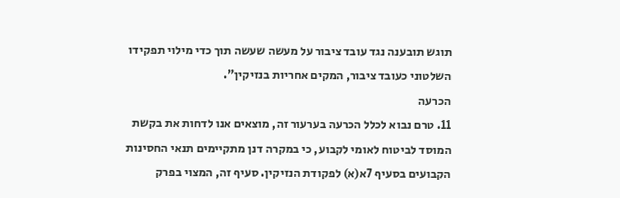תוגש תובענה נגד עובד ציבור על מעשה שעשה תוך כדי מילוי תפקידו השלטוני כעובד ציבור, המקים אחריות בנזיקין".
הכרעה
11. טרם נבוא לכלל הכרעה בערעור זה, מוצאים אנו לדחות את בקשת המוסד לביטוח לאומי לקבוע, כי במקרה דנן מתקיימים תנאי החסינות הקבועים בסעיף 7א(א) לפקודת הנזיקין. סעיף זה, המצוי בפרק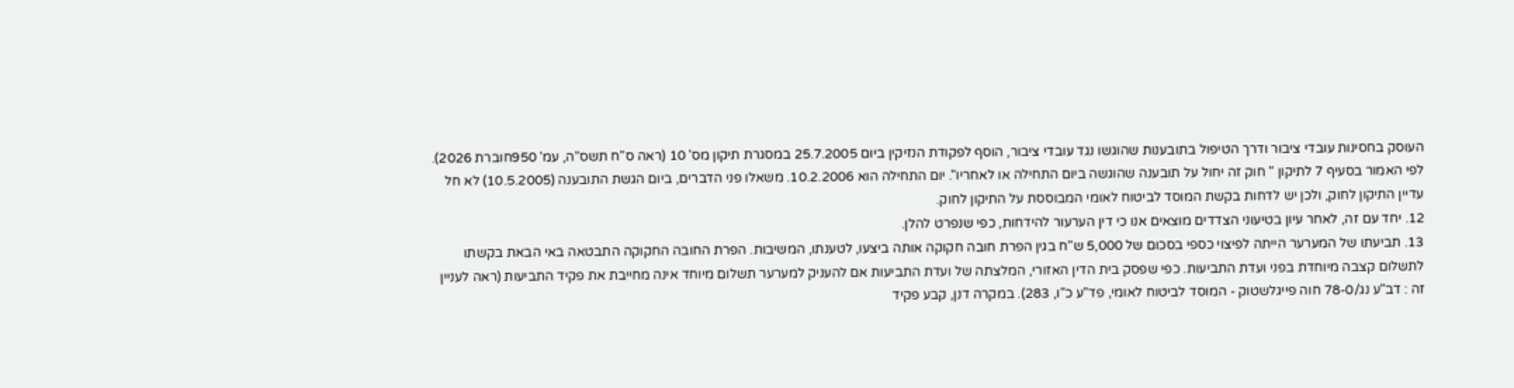העוסק בחסינות עובדי ציבור ודרך הטיפול בתובענות שהוגשו נגד עובדי ציבור, הוסף לפקודת הנזיקין ביום 25.7.2005 במסגרת תיקון מס' 10 (ראה ס"ח תשס"ה, עמ' 950חוברת 2026). לפי האמור בסעיף 7 לתיקון " חוק זה יחול על תובענה שהוגשה ביום התחילה או לאחריו". יום התחילה הוא 10.2.2006. משאלו פני הדברים, ביום הגשת התובענה (10.5.2005) לא חל עדיין התיקון לחוק, ולכן יש לדחות בקשת המוסד לביטוח לאומי המבוססת על התיקון לחוק.
12. יחד עם זה, לאחר עיון בטיעוני הצדדים מוצאים אנו כי דין הערעור להידחות, כפי שנפרט להלן.
13. תביעתו של המערער הייתה לפיצוי כספי בסכום של 5,000 ש"ח בגין הפרת חובה חקוקה אותה ביצעו, לטענתו, המשיבות. הפרת החובה החקוקה התבטאה באי הבאת בקשתו לתשלום קצבה מיוחדת בפני ועדת התביעות. כפי שפסק בית הדין האזורי, המלצתה של ועדת התביעות אם להעניק למערער תשלום מיוחד אינה מחייבת את פקיד התביעות (ראה לעניין זה : דב"ע נג/78-0 חוה פייגלשטוק - המוסד לביטוח לאומי, פד"ע כ"ו, 283). במקרה דנן, קבע פקיד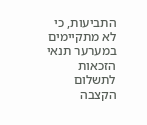התביעות, כי לא מתקיימים במערער תנאי הזכאות לתשלום הקצבה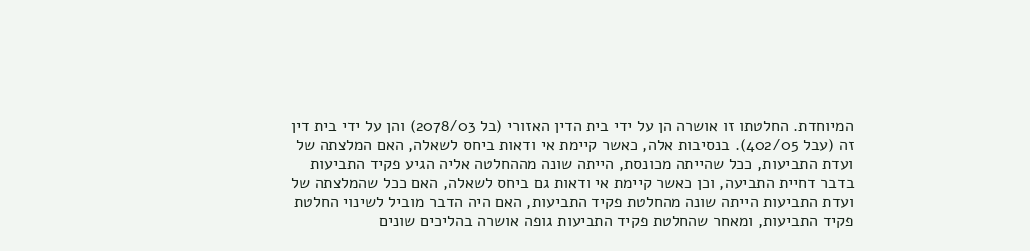המיוחדת. החלטתו זו אושרה הן על ידי בית הדין האזורי (בל 2078/03) והן על ידי בית דין זה (עבל 402/05). בנסיבות אלה, כאשר קיימת אי ודאות ביחס לשאלה, האם המלצתה של ועדת התביעות, ככל שהייתה מכונסת, הייתה שונה מההחלטה אליה הגיע פקיד התביעות בדבר דחיית התביעה, וכן כאשר קיימת אי ודאות גם ביחס לשאלה, האם ככל שהמלצתה של ועדת התביעות הייתה שונה מהחלטת פקיד התביעות, האם היה הדבר מוביל לשינוי החלטת פקיד התביעות, ומאחר שהחלטת פקיד התביעות גופה אושרה בהליכים שונים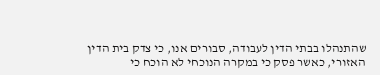שהתנהלו בבתי הדין לעבודה, סבורים אנו, כי צדק בית הדין האזורי, כאשר פסק כי במקרה הנוכחי לא הוכח כי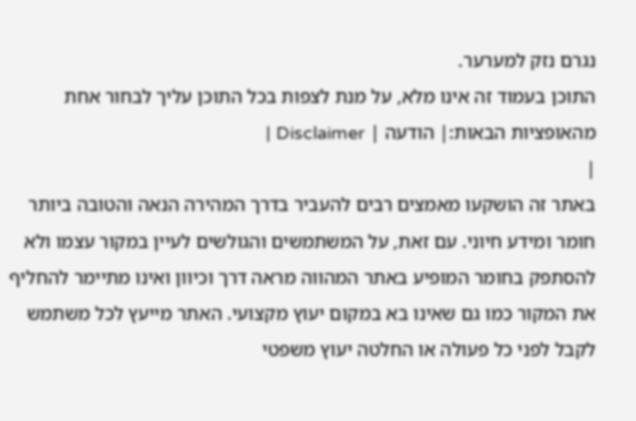נגרם נזק למערער.
התוכן בעמוד זה אינו מלא, על מנת לצפות בכל התוכן עליך לבחור אחת מהאופציות הבאות:| הודעה | Disclaimer |
|
באתר זה הושקעו מאמצים רבים להעביר בדרך המהירה הנאה והטובה ביותר חומר ומידע חיוני. עם זאת, על המשתמשים והגולשים לעיין במקור עצמו ולא להסתפק בחומר המופיע באתר המהווה מראה דרך וכיוון ואינו מתיימר להחליף את המקור כמו גם שאינו בא במקום יעוץ מקצועי. האתר מייעץ לכל משתמש לקבל לפני כל פעולה או החלטה יעוץ משפטי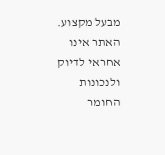מבעל מקצוע. האתר אינו אחראי לדיוק ולנכונות החומר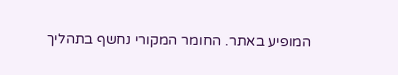המופיע באתר. החומר המקורי נחשף בתהליך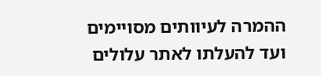ההמרה לעיוותים מסויימים ועד להעלתו לאתר עלולים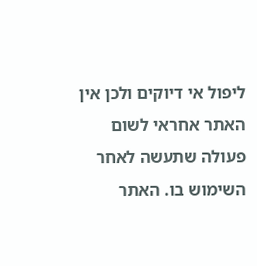ליפול אי דיוקים ולכן אין האתר אחראי לשום פעולה שתעשה לאחר השימוש בו. האתר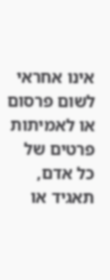אינו אחראי לשום פרסום או לאמיתות פרטים של כל אדם, תאגיד או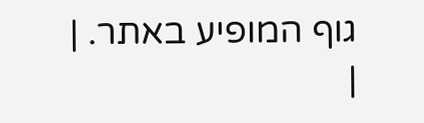גוף המופיע באתר. |
|